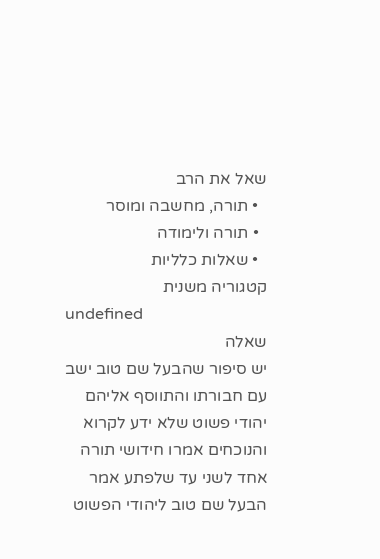שאל את הרב
  • תורה, מחשבה ומוסר
  • תורה ולימודה
  • שאלות כלליות
קטגוריה משנית
undefined
שאלה
יש סיפור שהבעל שם טוב ישב עם חבורתו והתווסף אליהם יהודי פשוט שלא ידע לקרוא והנוכחים אמרו חידושי תורה אחד לשני עד שלפתע אמר הבעל שם טוב ליהודי הפשוט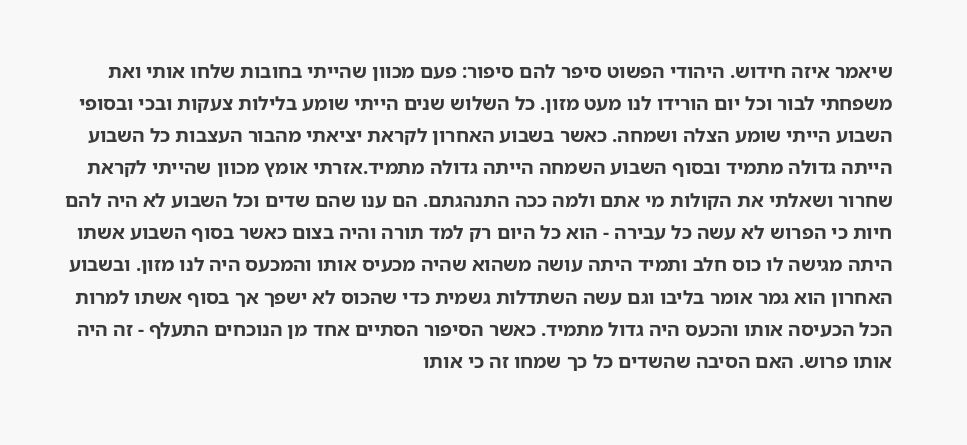שיאמר איזה חידוש. היהודי הפשוט סיפר להם סיפור: פעם מכוון שהייתי בחובות שלחו אותי ואת משפחתי לבור וכל יום הורידו לנו מעט מזון. כל השלוש שנים הייתי שומע בלילות צעקות ובכי ובסופי השבוע הייתי שומע הצלה ושמחה. כאשר בשבוע האחרון לקראת יציאתי מהבור העצבות כל השבוע הייתה גדולה מתמיד ובסוף השבוע השמחה הייתה גדולה מתמיד.אזרתי אומץ מכוון שהייתי לקראת שחרור ושאלתי את הקולות מי אתם ולמה ככה התנהגתם. הם ענו שהם שדים וכל השבוע לא היה להם חיות כי הפרוש לא עשה כל עבירה - הוא כל היום רק למד תורה והיה בצום כאשר בסוף השבוע אשתו היתה מגישה לו כוס חלב ותמיד היתה עושה משהוא שהיה מכעיס אותו והמכעס היה לנו מזון. ובשבוע האחרון הוא גמר אומר בליבו וגם עשה השתדלות גשמית כדי שהכוס לא ישפך אך בסוף אשתו למרות הכל הכעיסה אותו והכעס היה גדול מתמיד. כאשר הסיפור הסתיים אחד מן הנוכחים התעלף - זה היה אותו פרוש. האם הסיבה שהשדים כל כך שמחו זה כי אותו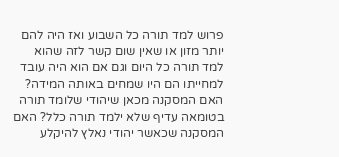פרוש למד תורה כל השבוע ואז היה להם יותר מזון או שאין שום קשר לזה שהוא למד תורה כל היום וגם אם הוא היה עובד למחייתו הם היו שמחים באותה המידה? האם המסקנה מכאן שיהודי שלומד תורה בטומאה עדיף שלא ילמד תורה כלל? האם המסקנה שכאשר יהודי נאלץ להיקלע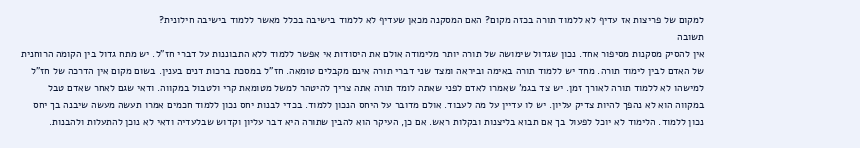למקום של פריצות אז עדיף לא ללמוד תורה בכזה מקום? האם המסקנה מכאן שעדיף לא ללמוד בישיבה בכלל מאשר ללמוד בישיבה חילונית?
תשובה
אין להסיק מסקנות מסיפור אחד. נכון שגדול שימושה של תורה יותר מלימודה אולם את היסודות אי אפשר ללמוד ללא התבוננות על דברי חז"ל. יש מתח גדול בין הקומה הרוחנית של האדם לבין לימוד תורה. מחד יש ללמוד תורה באימה וביראה ומצד שני דברי תורה אינם מקבלים טומאה. חז"ל במסכת ברכות דנים בענין. בשום מקום אין הדרכה של חז"ל למישהו לא ללמוד תורה לאורך זמן. יש צד בגמ' שאמרו לאדם לפני שאתה לומד תורה אתה צריך להיטהר למשל מטומאת קרי ולטבול במקווה. ודאי שגם לאחר שאדם טבל במקווה הוא לא נהפך להיות צדיק עליון. יש לו עדיין על מה לעבוד. אולם מדובר על היחס הנכון ללמוד. בכדי לבנות יחס נכון ללמוד חכמים אמרו תעשה מעשה שיבנה בך יחס נכון ללמוד. הלימוד לא יוכל לפעול בך אם תבוא בליצנות ובקלות ראש. אם כן, העיקר הוא להבין שתורה היא דבר עליון וקדוש שבלעדיה ודאי לא נוכן להתעלות ולהבנות.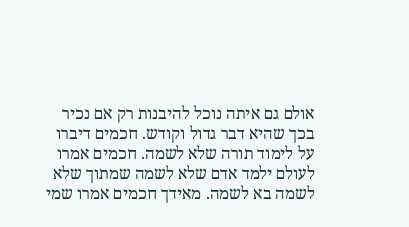אולם גם איתה נוכל להיבנות רק אם נכיר בכך שהיא דבר גדול וקודש. חכמים דיברו על לימוד תורה שלא לשמה. חכמים אמרו לעולם ילמד אדם שלא לשמה שמתוך שלא לשמה בא לשמה. מאידך חכמים אמרו שמי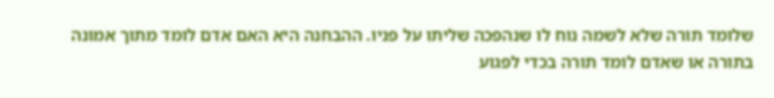שלומד תורה שלא לשמה נוח לו שנהפכה שליתו על פניו. ההבחנה היא האם אדם לומד מתוך אמונה בתורה או שאדם לומד תורה בכדי לפגוע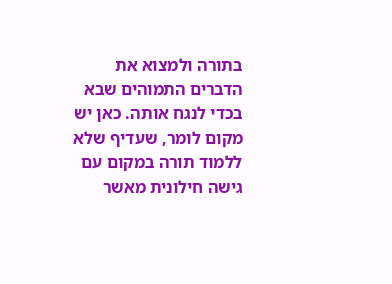בתורה ולמצוא את הדברים התמוהים שבא בכדי לנגח אותה. כאן יש מקום לומר, שעדיף שלא ללמוד תורה במקום עם גישה חילונית מאשר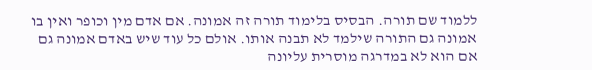ללמוד שם תורה. הבסיס בלימוד תורה זה אמונה. אם אדם מין וכופר ואין בו אמונה גם התורה שילמד לא תבנה אותו. אולם כל עוד שיש באדם אמונה גם אם הוא לא במדרגה מוסרית עליונה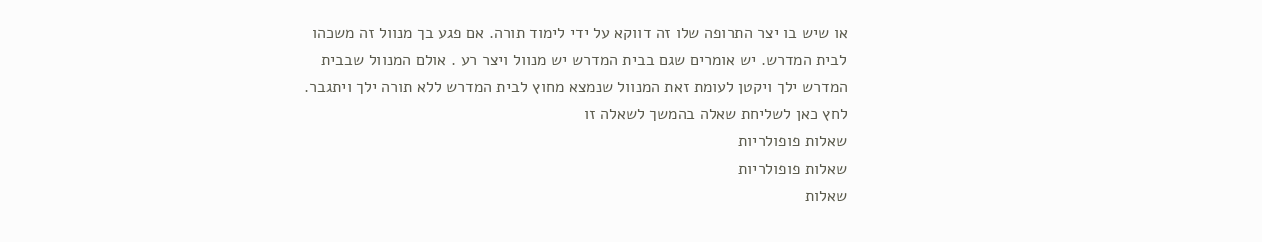או שיש בו יצר התרופה שלו זה דווקא על ידי לימוד תורה. אם פגע בך מנוול זה משכהו לבית המדרש. יש אומרים שגם בבית המדרש יש מנוול ויצר רע . אולם המנוול שבבית המדרש ילך ויקטן לעומת זאת המנוול שנמצא מחוץ לבית המדרש ללא תורה ילך ויתגבר.
לחץ כאן לשליחת שאלה בהמשך לשאלה זו
שאלות פופולריות
שאלות פופולריות
שאלות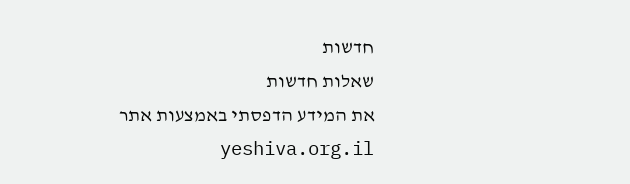חדשות
שאלות חדשות
את המידע הדפסתי באמצעות אתר yeshiva.org.il